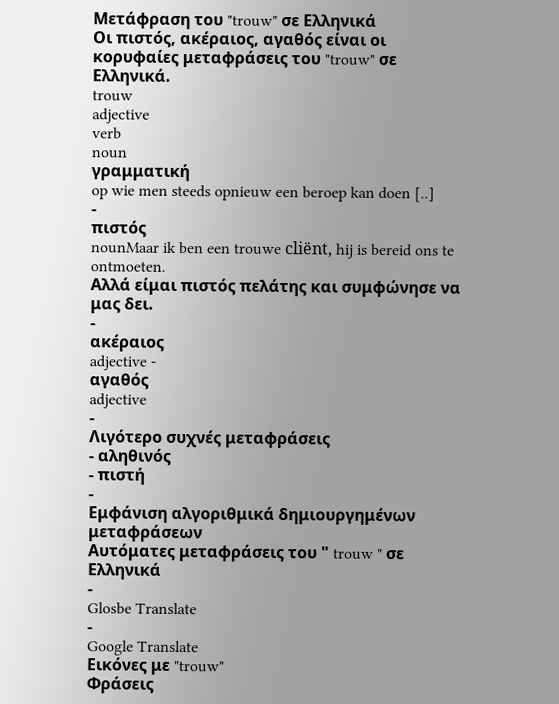Μετάφραση του "trouw" σε Ελληνικά
Οι πιστός, ακέραιος, αγαθός είναι οι κορυφαίες μεταφράσεις του "trouw" σε Ελληνικά.
trouw
adjective
verb
noun
γραμματική
op wie men steeds opnieuw een beroep kan doen [..]
-
πιστός
nounMaar ik ben een trouwe cliënt, hij is bereid ons te ontmoeten.
Αλλά είμαι πιστός πελάτης και συμφώνησε να μας δει.
-
ακέραιος
adjective -
αγαθός
adjective
-
Λιγότερο συχνές μεταφράσεις
- αληθινός
- πιστή
-
Εμφάνιση αλγοριθμικά δημιουργημένων μεταφράσεων
Αυτόματες μεταφράσεις του " trouw " σε Ελληνικά
-
Glosbe Translate
-
Google Translate
Εικόνες με "trouw"
Φράσεις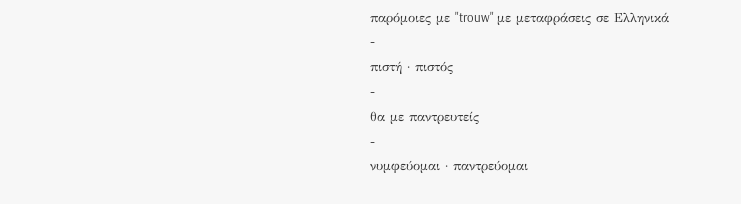παρόμοιες με "trouw" με μεταφράσεις σε Ελληνικά
-
πιστή · πιστός
-
θα με παντρευτείς
-
νυμφεύομαι · παντρεύομαι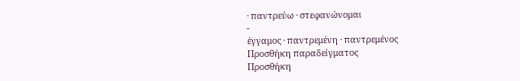· παντρεύω · στεφανώνομαι
-
έγγαμος · παντρεμένη · παντρεμένος
Προσθήκη παραδείγματος
Προσθήκη